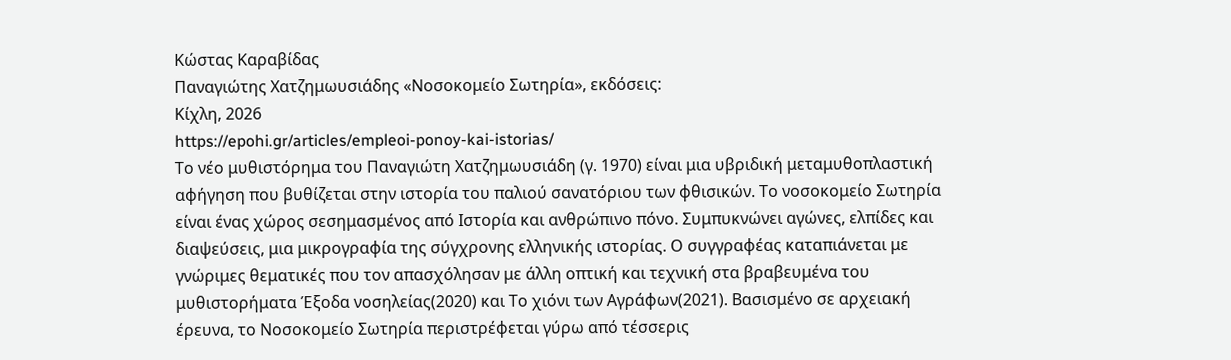Κώστας Καραβίδας
Παναγιώτης Χατζημωυσιάδης «Νοσοκομείο Σωτηρία», εκδόσεις:
Κίχλη, 2026
https://epohi.gr/articles/empleoi-ponoy-kai-istorias/
Το νέο μυθιστόρημα του Παναγιώτη Χατζημωυσιάδη (γ. 1970) είναι μια υβριδική μεταμυθοπλαστική αφήγηση που βυθίζεται στην ιστορία του παλιού σανατόριου των φθισικών. Το νοσοκομείο Σωτηρία είναι ένας χώρος σεσημασμένος από Ιστορία και ανθρώπινο πόνο. Συμπυκνώνει αγώνες, ελπίδες και διαψεύσεις, μια μικρογραφία της σύγχρονης ελληνικής ιστορίας. Ο συγγραφέας καταπιάνεται με
γνώριμες θεματικές που τον απασχόλησαν με άλλη οπτική και τεχνική στα βραβευμένα του μυθιστορήματα Έξοδα νοσηλείας(2020) και Το χιόνι των Αγράφων(2021). Βασισμένο σε αρχειακή έρευνα, το Νοσοκομείο Σωτηρία περιστρέφεται γύρω από τέσσερις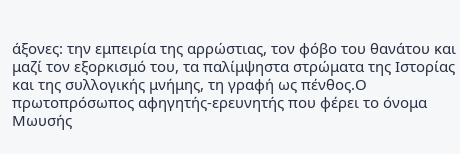άξονες: την εμπειρία της αρρώστιας, τον φόβο του θανάτου και μαζί τον εξορκισμό του, τα παλίμψηστα στρώματα της Ιστορίας και της συλλογικής μνήμης, τη γραφή ως πένθος.Ο πρωτοπρόσωπος αφηγητής-ερευνητής που φέρει το όνομα Μωυσής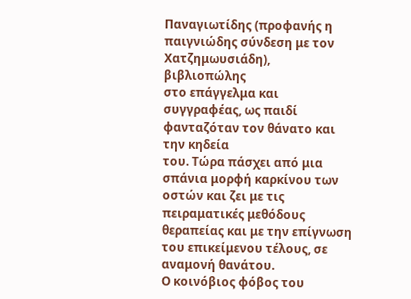Παναγιωτίδης (προφανής η παιγνιώδης σύνδεση με τον Χατζημωυσιάδη), βιβλιοπώλης
στο επάγγελμα και συγγραφέας, ως παιδί φανταζόταν τον θάνατο και την κηδεία
του. Τώρα πάσχει από μια σπάνια μορφή καρκίνου των οστών και ζει με τις
πειραματικές μεθόδους θεραπείας και με την επίγνωση του επικείμενου τέλους, σε
αναμονή θανάτου.
Ο κοινόβιος φόβος του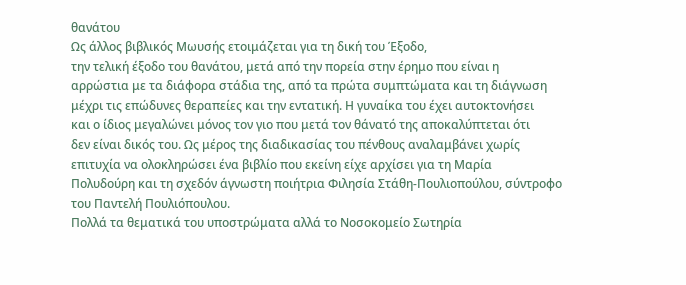θανάτου
Ως άλλος βιβλικός Μωυσής ετοιμάζεται για τη δική του Έξοδο,
την τελική έξοδο του θανάτου, μετά από την πορεία στην έρημο που είναι η
αρρώστια με τα διάφορα στάδια της, από τα πρώτα συμπτώματα και τη διάγνωση
μέχρι τις επώδυνες θεραπείες και την εντατική. Η γυναίκα του έχει αυτοκτονήσει
και ο ίδιος μεγαλώνει μόνος τον γιο που μετά τον θάνατό της αποκαλύπτεται ότι
δεν είναι δικός του. Ως μέρος της διαδικασίας του πένθους αναλαμβάνει χωρίς
επιτυχία να ολοκληρώσει ένα βιβλίο που εκείνη είχε αρχίσει για τη Μαρία
Πολυδούρη και τη σχεδόν άγνωστη ποιήτρια Φιλησία Στάθη-Πουλιοπούλου, σύντροφο
του Παντελή Πουλιόπουλου.
Πολλά τα θεματικά του υποστρώματα αλλά το Νοσοκομείο Σωτηρία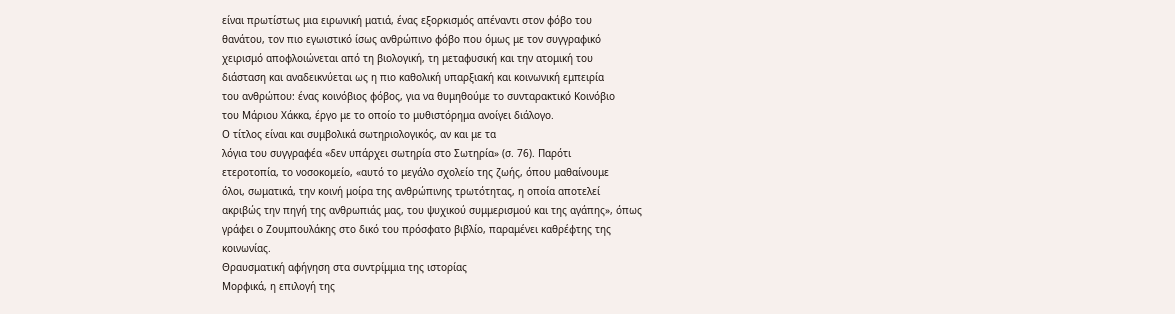είναι πρωτίστως μια ειρωνική ματιά, ένας εξορκισμός απέναντι στον φόβο του
θανάτου, τον πιο εγωιστικό ίσως ανθρώπινο φόβο που όμως με τον συγγραφικό
χειρισμό αποφλοιώνεται από τη βιολογική, τη μεταφυσική και την ατομική του
διάσταση και αναδεικνύεται ως η πιο καθολική υπαρξιακή και κοινωνική εμπειρία
του ανθρώπου: ένας κοινόβιος φόβος, για να θυμηθούμε το συνταρακτικό Κοινόβιο
του Μάριου Χάκκα, έργο με το οποίο το μυθιστόρημα ανοίγει διάλογο.
Ο τίτλος είναι και συμβολικά σωτηριολογικός, αν και με τα
λόγια του συγγραφέα «δεν υπάρχει σωτηρία στο Σωτηρία» (σ. 76). Παρότι
ετεροτοπία, το νοσοκομείο, «αυτό το μεγάλο σχολείο της ζωής, όπου μαθαίνουμε
όλοι, σωματικά, την κοινή μοίρα της ανθρώπινης τρωτότητας, η οποία αποτελεί
ακριβώς την πηγή της ανθρωπιάς μας, του ψυχικού συμμερισμού και της αγάπης», όπως
γράφει ο Ζουμπουλάκης στο δικό του πρόσφατο βιβλίο, παραμένει καθρέφτης της
κοινωνίας.
Θραυσματική αφήγηση στα συντρίμμια της ιστορίας
Μορφικά, η επιλογή της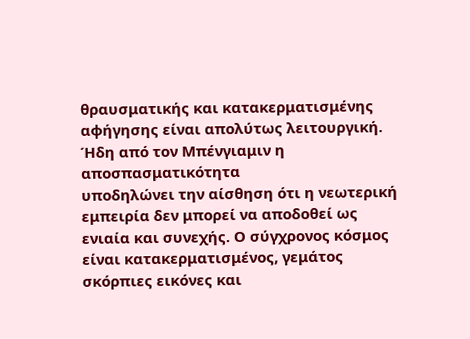θραυσματικής και κατακερματισμένης
αφήγησης είναι απολύτως λειτουργική. Ήδη από τον Μπένγιαμιν η αποσπασματικότητα
υποδηλώνει την αίσθηση ότι η νεωτερική εμπειρία δεν μπορεί να αποδοθεί ως
ενιαία και συνεχής. Ο σύγχρονος κόσμος είναι κατακερματισμένος, γεμάτος
σκόρπιες εικόνες και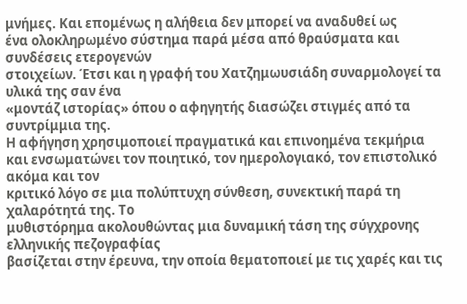μνήμες. Και επομένως η αλήθεια δεν μπορεί να αναδυθεί ως
ένα ολοκληρωμένο σύστημα παρά μέσα από θραύσματα και συνδέσεις ετερογενών
στοιχείων. Έτσι και η γραφή του Χατζημωυσιάδη συναρμολογεί τα υλικά της σαν ένα
«μοντάζ ιστορίας» όπου ο αφηγητής διασώζει στιγμές από τα συντρίμμια της.
Η αφήγηση χρησιμοποιεί πραγματικά και επινοημένα τεκμήρια
και ενσωματώνει τον ποιητικό, τον ημερολογιακό, τον επιστολικό ακόμα και τον
κριτικό λόγο σε μια πολύπτυχη σύνθεση, συνεκτική παρά τη χαλαρότητά της. Το
μυθιστόρημα ακολουθώντας μια δυναμική τάση της σύγχρονης ελληνικής πεζογραφίας
βασίζεται στην έρευνα, την οποία θεματοποιεί με τις χαρές και τις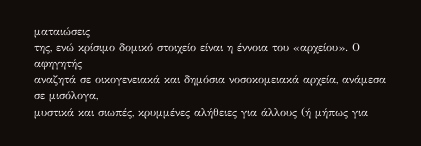ματαιώσεις
της, ενώ κρίσιμο δομικό στοιχείο είναι η έννοια του «αρχείου». Ο αφηγητής
αναζητά σε οικογενειακά και δημόσια νοσοκομειακά αρχεία, ανάμεσα σε μισόλογα,
μυστικά και σιωπές, κρυμμένες αλήθειες για άλλους (ή μήπως για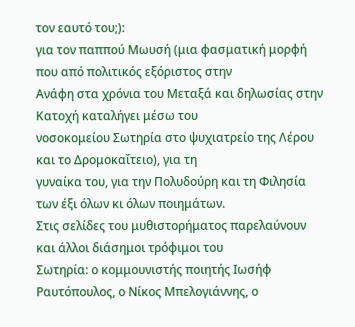τον εαυτό του;):
για τον παππού Μωυσή (μια φασματική μορφή που από πολιτικός εξόριστος στην
Ανάφη στα χρόνια του Μεταξά και δηλωσίας στην Κατοχή καταλήγει μέσω του
νοσοκομείου Σωτηρία στο ψυχιατρείο της Λέρου και το Δρομοκαΐτειο), για τη
γυναίκα του, για την Πολυδούρη και τη Φιλησία των έξι όλων κι όλων ποιημάτων.
Στις σελίδες του μυθιστορήματος παρελαύνουν και άλλοι διάσημοι τρόφιμοι του
Σωτηρία: ο κομμουνιστής ποιητής Ιωσήφ Ραυτόπουλος, ο Νίκος Μπελογιάννης, ο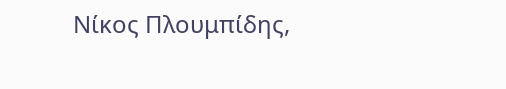Νίκος Πλουμπίδης,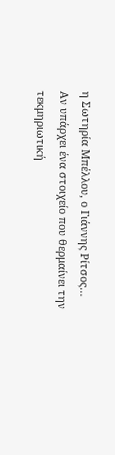η Σωτηρία Μπέλλου, ο Γιάννης Ρίτσος…
Αν υπάρχει ένα στοιχείο που θερμαίνει την τεκμηριωτική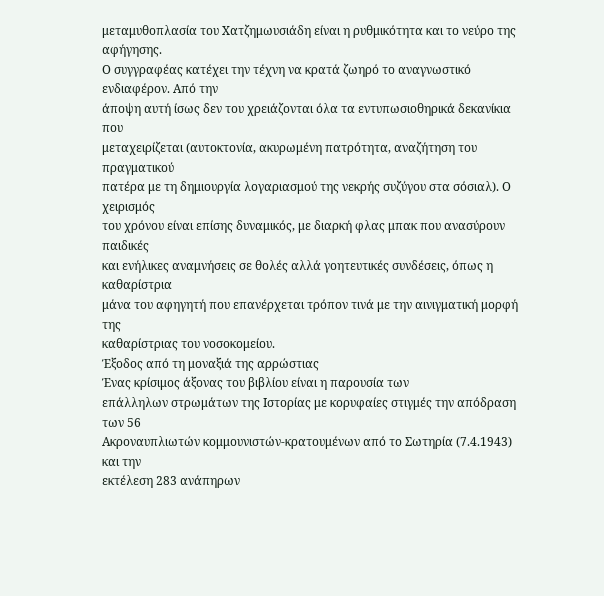μεταμυθοπλασία του Χατζημωυσιάδη είναι η ρυθμικότητα και το νεύρο της αφήγησης.
Ο συγγραφέας κατέχει την τέχνη να κρατά ζωηρό το αναγνωστικό ενδιαφέρον. Από την
άποψη αυτή ίσως δεν του χρειάζονται όλα τα εντυπωσιοθηρικά δεκανίκια που
μεταχειρίζεται (αυτοκτονία, ακυρωμένη πατρότητα, αναζήτηση του πραγματικού
πατέρα με τη δημιουργία λογαριασμού της νεκρής συζύγου στα σόσιαλ). Ο χειρισμός
του χρόνου είναι επίσης δυναμικός, με διαρκή φλας μπακ που ανασύρουν παιδικές
και ενήλικες αναμνήσεις σε θολές αλλά γοητευτικές συνδέσεις, όπως η καθαρίστρια
μάνα του αφηγητή που επανέρχεται τρόπον τινά με την αινιγματική μορφή της
καθαρίστριας του νοσοκομείου.
Έξοδος από τη μοναξιά της αρρώστιας
Ένας κρίσιμος άξονας του βιβλίου είναι η παρουσία των
επάλληλων στρωμάτων της Ιστορίας με κορυφαίες στιγμές την απόδραση των 56
Ακροναυπλιωτών κομμουνιστών-κρατουμένων από το Σωτηρία (7.4.1943) και την
εκτέλεση 283 ανάπηρων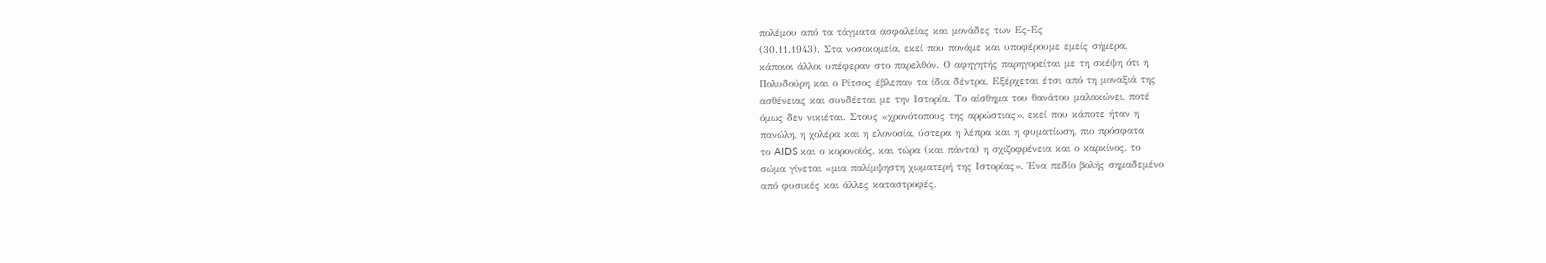πολέμου από τα τάγματα ασφαλείας και μονάδες των Ες-Ες
(30.11.1943). Στα νοσοκομεία, εκεί που πονάμε και υποφέρουμε εμείς σήμερα,
κάποιοι άλλοι υπέφεραν στο παρελθόν. Ο αφηγητής παρηγορείται με τη σκέψη ότι η
Πολυδούρη και ο Ρίτσος έβλεπαν τα ίδια δέντρα. Εξέρχεται έτσι από τη μοναξιά της
ασθένειας και συνδέεται με την Ιστορία. Το αίσθημα του θανάτου μαλακώνει, ποτέ
όμως δεν νικιέται. Στους «χρονότοπους της αρρώστιας», εκεί που κάποτε ήταν η
πανώλη, η χολέρα και η ελονοσία, ύστερα η λέπρα και η φυματίωση, πιο πρόσφατα
το AIDS και ο κορονοϊός, και τώρα (και πάντα) η σχιζοφρένεια και ο καρκίνος, το
σώμα γίνεται «μια παλίμψηστη χωματερή της Ιστορίας». Ένα πεδίο βολής σημαδεμένο
από φυσικές και άλλες καταστροφές,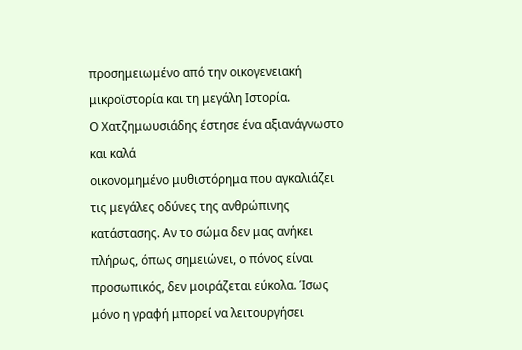προσημειωμένο από την οικογενειακή
μικροϊστορία και τη μεγάλη Ιστορία.
Ο Χατζημωυσιάδης έστησε ένα αξιανάγνωστο και καλά
οικονομημένο μυθιστόρημα που αγκαλιάζει τις μεγάλες οδύνες της ανθρώπινης
κατάστασης. Αν το σώμα δεν μας ανήκει πλήρως, όπως σημειώνει, ο πόνος είναι
προσωπικός, δεν μοιράζεται εύκολα. Ίσως μόνο η γραφή μπορεί να λειτουργήσει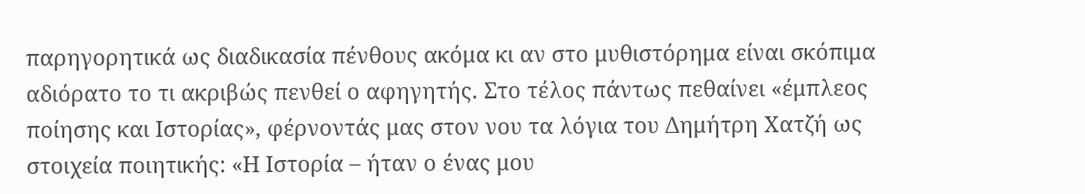παρηγορητικά ως διαδικασία πένθους ακόμα κι αν στο μυθιστόρημα είναι σκόπιμα
αδιόρατο το τι ακριβώς πενθεί ο αφηγητής. Στο τέλος πάντως πεθαίνει «έμπλεος
ποίησης και Ιστορίας», φέρνοντάς μας στον νου τα λόγια του Δημήτρη Χατζή ως
στοιχεία ποιητικής: «Η Ιστορία – ήταν ο ένας μου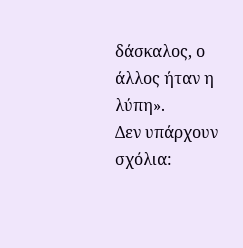δάσκαλος, ο άλλος ήταν η
λύπη».
Δεν υπάρχουν σχόλια: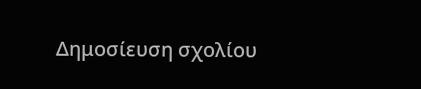Δημοσίευση σχολίου